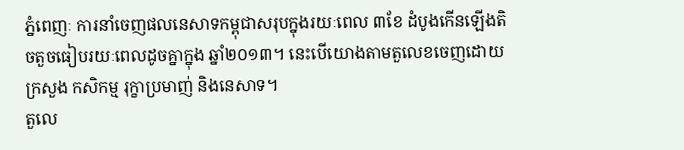ភ្នំពេញៈ ការនាំចេញផលនេសាទកម្ពុជាសរុបក្នុងរយៈពេល ៣ខែ ដំបូងកើនឡើងតិចតួចធៀបរយៈពេលដូចគ្នាក្នុង ឆ្នាំ២០១៣។ នេះបើយោងតាមតួលេខចេញដោយក្រសួង កសិកម្ម រុក្ខាប្រមាញ់ និងនេសាទ។
តួលេ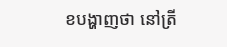ខបង្ហាញថា នៅត្រី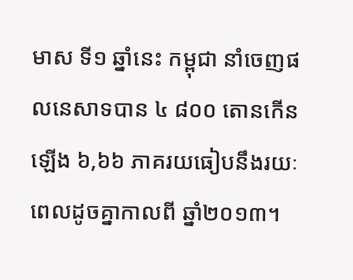មាស ទី១ ឆ្នាំនេះ កម្ពុជា នាំចេញផលនេសាទបាន ៤ ៨០០ តោនកើនឡើង ៦,៦៦ ភាគរយធៀបនឹងរយៈពេលដូចគ្នាកាលពី ឆ្នាំ២០១៣។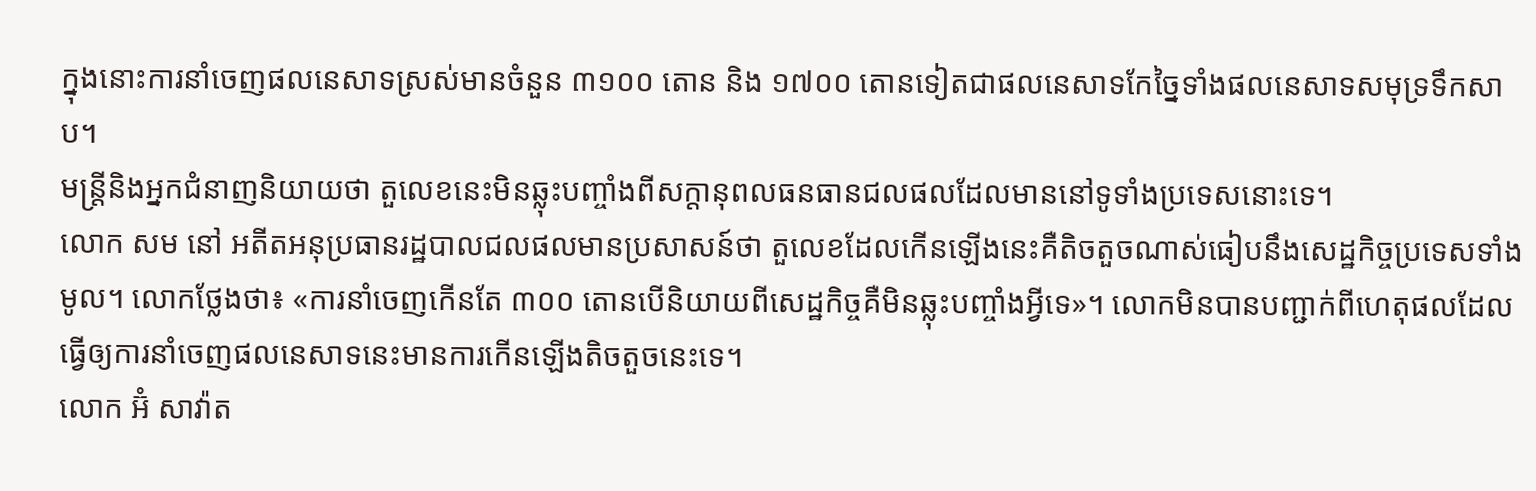ក្នុងនោះការនាំចេញផលនេសាទស្រស់មានចំនួន ៣១០០ តោន និង ១៧០០ តោនទៀតជាផលនេសាទកែច្នៃទាំងផលនេសាទសមុទ្រទឹកសាប។
មន្ត្រីនិងអ្នកជំនាញនិយាយថា តួលេខនេះមិនឆ្លុះបញ្ចាំងពីសក្តានុពលធនធានជលផលដែលមាននៅទូទាំងប្រទេសនោះទេ។
លោក សម នៅ អតីតអនុប្រធានរដ្ឋបាលជលផលមានប្រសាសន៍ថា តួលេខដែលកើនឡើងនេះគឺតិចតួចណាស់ធៀបនឹងសេដ្ឋកិច្ចប្រទេសទាំងមូល។ លោកថ្លែងថា៖ «ការនាំចេញកើនតែ ៣០០ តោនបើនិយាយពីសេដ្ឋកិច្ចគឺមិនឆ្លុះបញ្ចាំងអ្វីទេ»។ លោកមិនបានបញ្ជាក់ពីហេតុផលដែលធ្វើឲ្យការនាំចេញផលនេសាទនេះមានការកើនឡើងតិចតួចនេះទេ។
លោក អ៊ំ សាវ៉ាត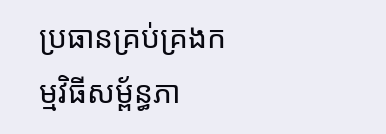ប្រធានគ្រប់គ្រងកម្មវិធីសម្ព័ន្ធភា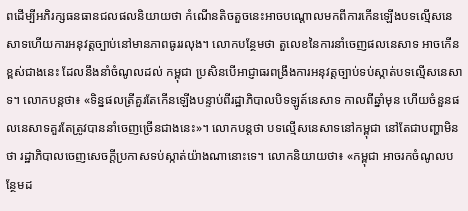ពដើម្បីអភិរក្សធនធានជលផលនិយាយថា កំណើនតិចតួចនេះអាចបណ្តោលមកពីការកើនឡើងបទល្មើសនេសាទហើយការអនុវត្តច្បាប់នៅមានភាពធូររលុង។ លោកបន្ថែមថា តួលេខនៃការនាំចេញផលនេសាទ អាចកើនខ្ពស់ជាងនេះ ដែលនឹងនាំចំណូលដល់ កម្ពុជា ប្រសិនបើអាជ្ញាធរពង្រឹងការអនុវត្តច្បាប់ទប់ស្កាត់បទល្មើសនេសាទ។ លោកបន្តថា៖ «ទិន្នផលត្រីគួរតែកើនឡើងបន្ទាប់ពីរដ្ឋាភិបាលបិទឡូត៍នេសាទ កាលពីឆ្នាំមុន ហើយចំនួនផលនេសាទគួរតែត្រូវបាននាំចេញច្រើនជាងនេះ»។ លោកបន្តថា បទល្មើសនេសាទនៅកម្ពុជា នៅតែជាបញ្ហាមិនថា រដ្ឋាភិបាលចេញសេចក្តីប្រកាសទប់ស្កាត់យ៉ាងណានោះទេ។ លោកនិយាយថា៖ «កម្ពុជា អាចរកចំណូលបន្ថែមដ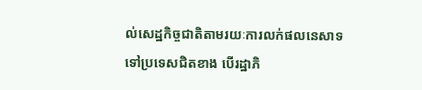ល់សេដ្ឋកិច្ចជាតិតាមរយៈការលក់ផលនេសាទទៅប្រទេសជិតខាង បើរដ្ឋាភិ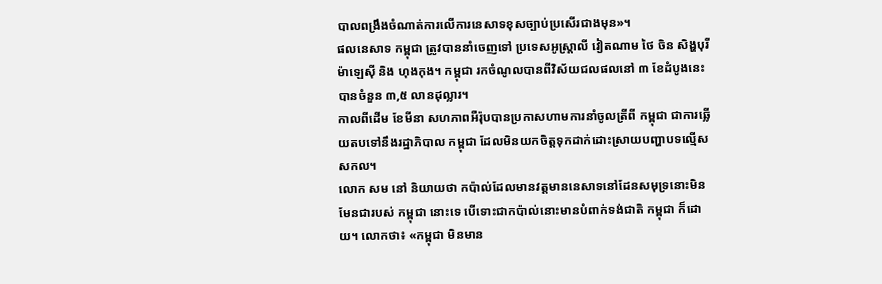បាលពង្រឹងចំណាត់ការលើការនេសាទខុសច្បាប់ប្រសើរជាងមុន»។
ផលនេសាទ កម្ពុជា ត្រូវបាននាំចេញទៅ ប្រទេសអូស្ត្រាលី វៀតណាម ថៃ ចិន សិង្ហបុរី ម៉ាឡេស៊ី និង ហុងកុង។ កម្ពុជា រកចំណូលបានពីវិស័យជលផលនៅ ៣ ខែដំបូងនេះបានចំនួន ៣,៥ លានដុល្លារ។
កាលពីដើម ខែមីនា សហភាពអឺរ៉ុបបានប្រកាសហាមការនាំចូលត្រីពី កម្ពុជា ជាការឆ្លើយតបទៅនឹងរដ្ឋាភិបាល កម្ពុជា ដែលមិនយកចិត្តទុកដាក់ដោះស្រាយបញ្ហាបទល្មើសសកល។
លោក សម នៅ និយាយថា កប៉ាល់ដែលមានវត្តមាននេសាទនៅដែនសមុទ្រនោះមិនមែនជារបស់ កម្ពុជា នោះទេ បើទោះជាកប៉ាល់នោះមានបំពាក់ទង់ជាតិ កម្ពុជា ក៏ដោយ។ លោកថា៖ «កម្ពុជា មិនមាន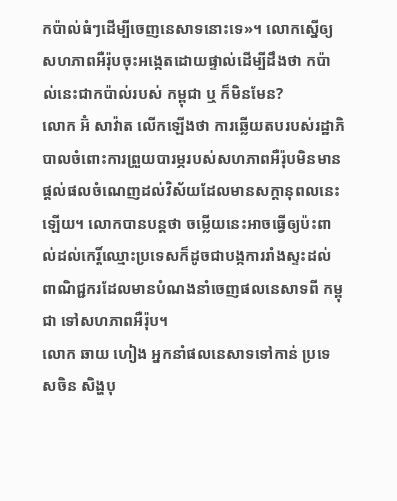កប៉ាល់ធំៗដើម្បីចេញនេសាទនោះទេ»។ លោកស្នើឲ្យសហភាពអឺរ៉ុបចុះអង្កេតដោយផ្ទាល់ដើម្បីដឹងថា កប៉ាល់នេះជាកប៉ាល់របស់ កម្ពុជា ឬ ក៏មិនមែន?
លោក អ៊ំ សាវ៉ាត លើកឡើងថា ការឆ្លើយតបរបស់រដ្ឋាភិបាលចំពោះការព្រួយបារម្ភរបស់សហភាពអឺរ៉ុបមិនមានផ្តល់ផលចំណេញដល់វិស័យដែលមានសក្តានុពលនេះឡើយ។ លោកបានបន្តថា ចម្លើយនេះអាចធ្វើឲ្យប៉ះពាល់ដល់កេរ្តិ៍ឈ្មោះប្រទេសក៏ដូចជាបង្កការរាំងស្ទះដល់ពាណិជ្ជករដែលមានបំណងនាំចេញផលនេសាទពី កម្ពុជា ទៅសហភាពអឺរ៉ុប។
លោក ឆាយ ហៀង អ្នកនាំផលនេសាទទៅកាន់ ប្រទេសចិន សិង្ហបុ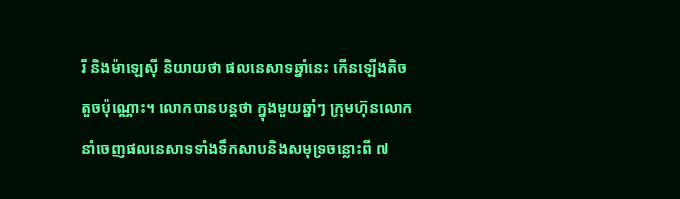រី និងម៉ាឡេស៊ី និយាយថា ផលនេសាទឆ្នាំនេះ កើនឡើងតិចតួចប៉ុណ្ណោះ។ លោកបានបន្តថា ក្នុងមួយឆ្នាំៗ ក្រុមហ៊ុនលោកនាំចេញផលនេសាទទាំងទឹកសាបនិងសមុទ្រចន្លោះពី ៧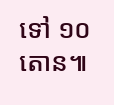ទៅ ១០ តោន៕